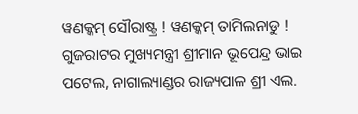ୱଣକ୍କମ୍ ସୌରାଷ୍ଟ୍ର ! ୱଣକ୍କମ୍ ତାମିଲନାଡୁ !
ଗୁଜରାଟର ମୁଖ୍ୟମନ୍ତ୍ରୀ ଶ୍ରୀମାନ ଭୂପେନ୍ଦ୍ର ଭାଇ ପଟେଲ, ନାଗାଲ୍ୟାଣ୍ଡର ରାଜ୍ୟପାଳ ଶ୍ରୀ ଏଲ.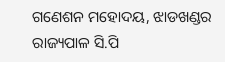ଗଣେଶନ ମହୋଦୟ, ଝାଡଖଣ୍ଡର ରାଜ୍ୟପାଳ ସି.ପି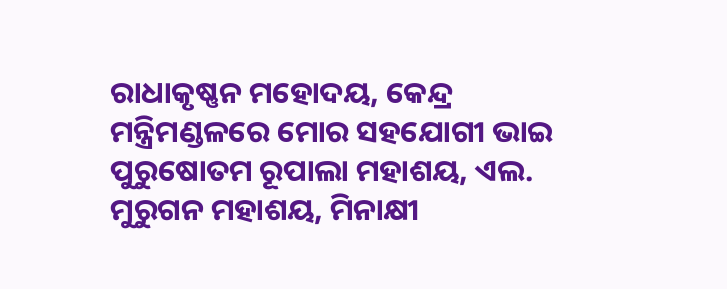ରାଧାକୃଷ୍ଣନ ମହୋଦୟ, କେନ୍ଦ୍ର ମନ୍ତ୍ରିମଣ୍ଡଳରେ ମୋର ସହଯୋଗୀ ଭାଇ ପୁରୁଷୋତମ ରୂପାଲା ମହାଶୟ, ଏଲ. ମୁରୁଗନ ମହାଶୟ, ମିନାକ୍ଷୀ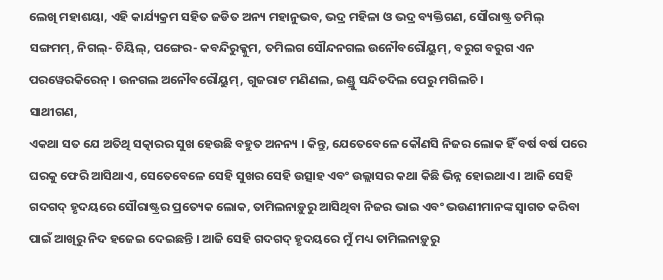ଲେଖି ମହାଶୟା, ଏହି କାର୍ଯ୍ୟକ୍ରମ ସହିତ ଜଡିତ ଅନ୍ୟ ମହାନୁଭବ, ଭଦ୍ର ମହିଳା ଓ ଭଦ୍ର ବ୍ୟକ୍ତିଗଣ, ସୌରାଷ୍ଟ୍ର ତମିଲ୍ ସଙ୍ଗମମ୍, ନିଗଲ୍- ଚିୟିଲ୍, ପଙ୍ଗେର- କବନ୍ଦିରୁକ୍କୁମ, ତମିଲଗ ସୌନ୍ଦନଗଲ ଉନୌବରୌୟୁମ୍, ବରୁଗ ବରୁଗ ଏନ ପରୱେରକିରେନ୍ । ଉନଗଲ ଅନୌବରୌୟୁମ୍, ଗୁଜରାଟ ମଣିଣଲ, ଇଣ୍ଡ୍ରୁ ସନ୍ଦିତଦିଲ ପେରୁ ମଗିଲଚି ।
ସାଥୀଗଣ,
ଏକଥା ସତ ଯେ ଅତିଥି ସତ୍କାରର ସୁଖ ହେଉଛି ବହୁତ ଅନନ୍ୟ । କିନ୍ତୁ, ଯେତେବେଳେ କୌଣସି ନିଜର ଲୋକ ହିଁ ବର୍ଷ ବର୍ଷ ପରେ ଘରକୁ ଫେରି ଆସିଥାଏ, ସେତେବେଳେ ସେହି ସୁଖର ସେହି ଉତ୍ସାହ ଏବଂ ଉଲ୍ଲାସର କଥା କିଛି ଭିନ୍ନ ହୋଇଥାଏ । ଆଜି ସେହି ଗଦଗଦ୍ ହୃଦୟରେ ସୌରାଷ୍ଟ୍ରର ପ୍ରତ୍ୟେକ ଲୋକ, ତାମିଲନାଡ଼ୁରୁ ଆସିଥିବା ନିଜର ଭାଇ ଏବଂ ଭଉଣୀମାନଙ୍କ ସ୍ୱାଗତ କରିବା ପାଇଁ ଆଖିରୁ ନିଦ ହଜେଇ ଦେଇଛନ୍ତି । ଆଜି ସେହି ଗଦଗଦ୍ ହୃଦୟରେ ମୁଁ ମଧ୍ୟ ତାମିଲନାଡ଼ୁରୁ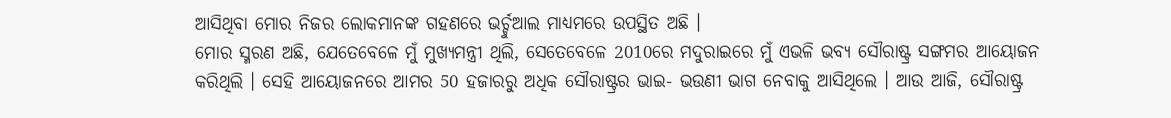ଆସିଥିବା ମୋର ନିଜର ଲୋକମାନଙ୍କ ଗହଣରେ ଭର୍ଚ୍ଚୁଆଲ ମାଧ୍ୟମରେ ଉପସ୍ଥିତ ଅଛି ।
ମୋର ସ୍ମରଣ ଅଛି, ଯେତେବେଳେ ମୁଁ ମୁଖ୍ୟମନ୍ତ୍ରୀ ଥିଲି, ସେତେବେଳେ 2010ରେ ମଦୁରାଇରେ ମୁଁ ଏଭଳି ଭବ୍ୟ ସୌରାଷ୍ଟ୍ର ସଙ୍ଗମର ଆୟୋଜନ କରିଥିଲି । ସେହି ଆୟୋଜନରେ ଆମର 50 ହଜାରରୁ ଅଧିକ ସୌରାଷ୍ଟ୍ରର ଭାଇ- ଭଉଣୀ ଭାଗ ନେବାକୁ ଆସିଥିଲେ । ଆଉ ଆଜି, ସୌରାଷ୍ଟ୍ର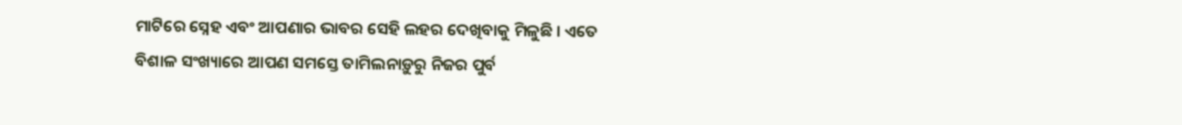ମାଟିରେ ସ୍ନେହ ଏବଂ ଆପଣାର ଭାବର ସେହି ଲହର ଦେଖିବାକୁ ମିଳୁଛି । ଏତେ ବିଶାଳ ସଂଖ୍ୟାରେ ଆପଣ ସମସ୍ତେ ତାମିଲନାଡ଼ୁରୁ ନିଜର ପୁର୍ବ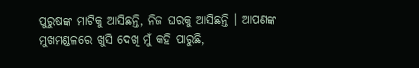ପୁରୁଷଙ୍କ ମାଟିକୁ ଆସିଛନ୍ତି, ନିଜ ଘରକୁ ଆସିଛନ୍ତି । ଆପଣଙ୍କ ମୁଖମଣ୍ଡଳରେ ଖୁସି ଦେଖି ମୁଁ କହି ପାରୁଛି,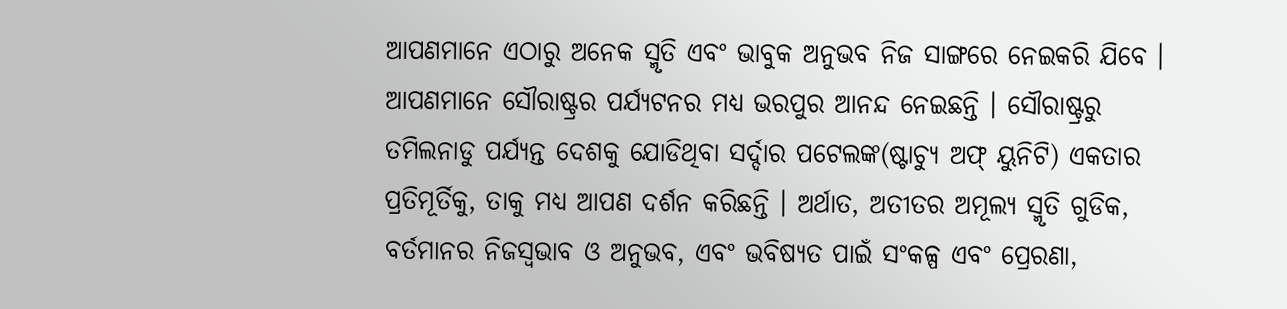ଆପଣମାନେ ଏଠାରୁ ଅନେକ ସ୍ମୃତି ଏବଂ ଭାବୁକ ଅନୁଭବ ନିଜ ସାଙ୍ଗରେ ନେଇକରି ଯିବେ ।
ଆପଣମାନେ ସୌରାଷ୍ଟ୍ରର ପର୍ଯ୍ୟଟନର ମଧ୍ୟ ଭରପୁର ଆନନ୍ଦ ନେଇଛନ୍ତି । ସୌରାଷ୍ଟ୍ରରୁ ତମିଲନାଡୁ ପର୍ଯ୍ୟନ୍ତ ଦେଶକୁ ଯୋଡିଥିବା ସର୍ଦ୍ଦାର ପଟେଲଙ୍କ(ଷ୍ଟାଚ୍ୟୁ ଅଫ୍ ୟୁନିଟି) ଏକତାର ପ୍ରତିମୂର୍ତିକୁ, ତାକୁ ମଧ୍ୟ ଆପଣ ଦର୍ଶନ କରିଛନ୍ତି । ଅର୍ଥାତ, ଅତୀତର ଅମୂଲ୍ୟ ସ୍ମୃତି ଗୁଡିକ, ବର୍ତମାନର ନିଜସ୍ୱଭାବ ଓ ଅନୁଭବ, ଏବଂ ଭବିଷ୍ୟତ ପାଇଁ ସଂକଳ୍ପ ଏବଂ ପ୍ରେରଣା,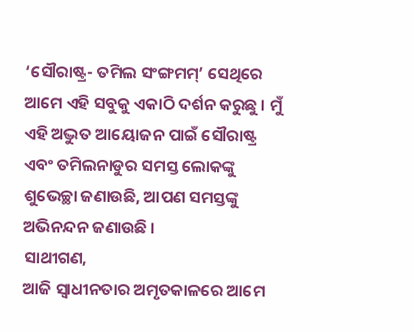‘ସୌରାଷ୍ଟ୍ର- ତମିଲ ସଂଙ୍ଗମମ୍’ ସେଥିରେ ଆମେ ଏହି ସବୁକୁ ଏକାଠି ଦର୍ଶନ କରୁଛୁ । ମୁଁ ଏହି ଅଦ୍ଭୁତ ଆୟୋଜନ ପାଇଁ ସୌରାଷ୍ଟ୍ର ଏବଂ ତମିଲନାଡୁର ସମସ୍ତ ଲୋକଙ୍କୁ ଶୁଭେଚ୍ଛା ଜଣାଉଛି, ଆପଣ ସମସ୍ତଙ୍କୁ ଅଭିନନ୍ଦନ ଜଣାଉଛି ।
ସାଥୀଗଣ,
ଆଜି ସ୍ୱାଧୀନତାର ଅମୃତକାଳରେ ଆମେ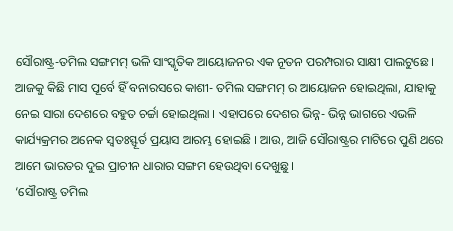ସୌରାଷ୍ଟ୍ର-ତମିଲ ସଙ୍ଗମମ୍ ଭଳି ସାଂସ୍କୃତିକ ଆୟୋଜନର ଏକ ନୂତନ ପରମ୍ପରାର ସାକ୍ଷୀ ପାଲଟୁଛେ । ଆଜକୁ କିଛି ମାସ ପୂର୍ବେ ହିଁ ବନାରସରେ କାଶୀ- ତମିଲ ସଙ୍ଗମମ୍ ର ଆୟୋଜନ ହୋଇଥିଲା, ଯାହାକୁ ନେଇ ସାରା ଦେଶରେ ବହୁତ ଚର୍ଚ୍ଚା ହୋଇଥିଲା । ଏହାପରେ ଦେଶର ଭିନ୍ନ- ଭିନ୍ନ ଭାଗରେ ଏଭଳି କାର୍ଯ୍ୟକ୍ରମର ଅନେକ ସ୍ୱତଃସ୍ଫୂର୍ତ ପ୍ରୟାସ ଆରମ୍ଭ ହୋଇଛି । ଆଉ, ଆଜି ସୌରାଷ୍ଟ୍ରର ମାଟିରେ ପୁଣି ଥରେ ଆମେ ଭାରତର ଦୁଇ ପ୍ରାଚୀନ ଧାରାର ସଙ୍ଗମ ହେଉଥିବା ଦେଖୁଛୁ ।
‘ସୌରାଷ୍ଟ୍ର ତମିଲ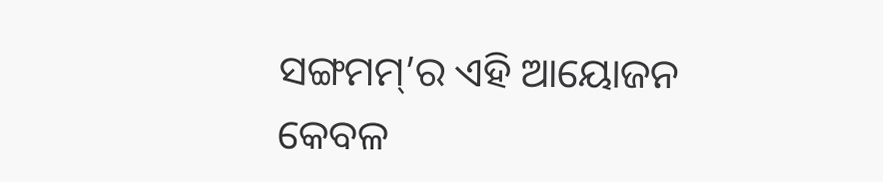ସଙ୍ଗମମ୍’ର ଏହି ଆୟୋଜନ କେବଳ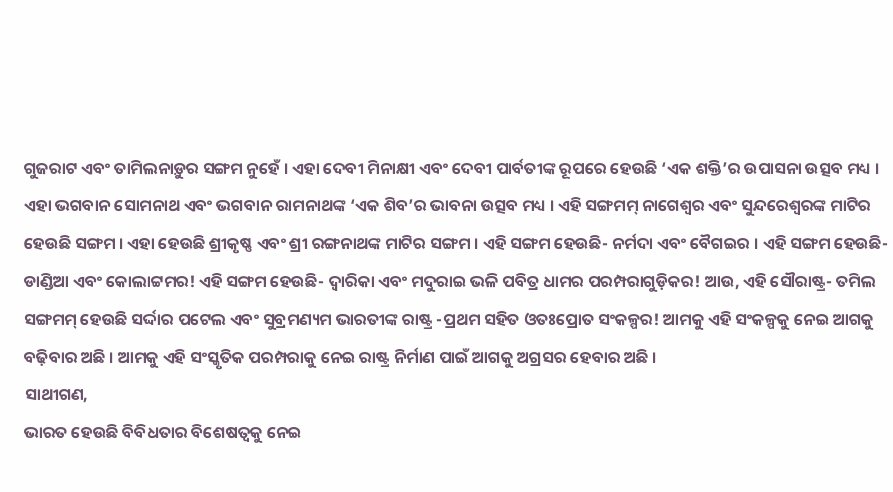ଗୁଜରାଟ ଏବଂ ତାମିଲନାଡ଼ୁର ସଙ୍ଗମ ନୁହେଁ । ଏହା ଦେବୀ ମିନାକ୍ଷୀ ଏବଂ ଦେବୀ ପାର୍ବତୀଙ୍କ ରୂପରେ ହେଉଛି ‘ଏକ ଶକ୍ତି’ର ଉପାସନା ଉତ୍ସବ ମଧ୍ୟ । ଏହା ଭଗବାନ ସୋମନାଥ ଏବଂ ଭଗବାନ ରାମନାଥଙ୍କ ‘ଏକ ଶିବ’ର ଭାବନା ଉତ୍ସବ ମଧ୍ୟ । ଏହି ସଙ୍ଗମମ୍ ନାଗେଶ୍ୱର ଏବଂ ସୁନ୍ଦରେଶ୍ୱରଙ୍କ ମାଟିର ହେଉଛି ସଙ୍ଗମ । ଏହା ହେଉଛି ଶ୍ରୀକୃଷ୍ଣ ଏବଂ ଶ୍ରୀ ରଙ୍ଗନାଥଙ୍କ ମାଟିର ସଙ୍ଗମ । ଏହି ସଙ୍ଗମ ହେଉଛି- ନର୍ମଦା ଏବଂ ବୈଗଇର । ଏହି ସଙ୍ଗମ ହେଉଛି- ଡାଣ୍ଡିଆ ଏବଂ କୋଲାଟ୍ଟମର! ଏହି ସଙ୍ଗମ ହେଉଛି- ଦ୍ୱାରିକା ଏବଂ ମଦୁରାଇ ଭଳି ପବିତ୍ର ଧାମର ପରମ୍ପରାଗୁଡ଼ିକର! ଆଉ, ଏହି ସୌରାଷ୍ଟ୍ର- ତମିଲ ସଙ୍ଗମମ୍ ହେଉଛି ସର୍ଦ୍ଦାର ପଟେଲ ଏବଂ ସୁବ୍ରମଣ୍ୟମ ଭାରତୀଙ୍କ ରାଷ୍ଟ୍ର -ପ୍ରଥମ ସହିତ ଓତଃପ୍ରୋତ ସଂକଳ୍ପର! ଆମକୁ ଏହି ସଂକଳ୍ପକୁ ନେଇ ଆଗକୁ ବଢ଼ିବାର ଅଛି । ଆମକୁ ଏହି ସଂସ୍କୃତିକ ପରମ୍ପରାକୁ ନେଇ ରାଷ୍ଟ୍ର ନିର୍ମାଣ ପାଇଁ ଆଗକୁ ଅଗ୍ରସର ହେବାର ଅଛି ।
ସାଥୀଗଣ,
ଭାରତ ହେଉଛି ବିବିଧତାର ବିଶେଷତ୍ୱକୁ ନେଇ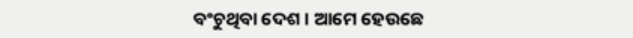ବଂଚୁଥିବା ଦେଶ । ଆମେ ହେଉଛେ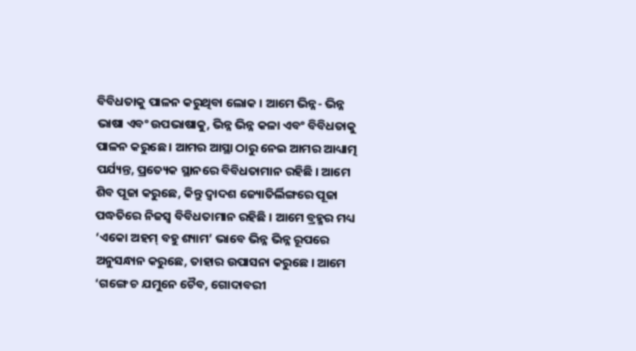ବିବିଧତାକୁ ପାଳନ କରୁଥିବା ଲୋକ । ଆମେ ଭିନ୍ନ- ଭିନ୍ନ ଭାଷା ଏବଂ ଉପଭାଷାକୁ, ଭିନ୍ନ ଭିନ୍ନ କଳା ଏବଂ ବିବିଧତାକୁ ପାଳନ କରୁଛେ । ଆମର ଆସ୍ଥା ଠାରୁ ନେଇ ଆମର ଆଧ୍ୟାତ୍ମ ପର୍ଯ୍ୟନ୍ତ, ପ୍ରତ୍ୟେକ ସ୍ଥାନରେ ବିବିଧତାମାନ ରହିଛି । ଆମେ ଶିବ ପୂଜା କରୁଛେ, କିନ୍ତୁ ଦ୍ୱାଦଶ ଜ୍ୟୋତିର୍ଲିଙ୍ଗରେ ପୂଜା ପଦ୍ଧତିରେ ନିଜସ୍ୱ ବିବିଧତାମାନ ରହିଛି । ଆମେ ବ୍ରହ୍ମର ମଧ୍ୟ ‘ଏକୋ ଅହମ୍ ବହୁ ଶ୍ୟାମ’ ଭାବେ ଭିନ୍ନ ଭିନ୍ନ ରୂପରେ ଅନୁସନ୍ଧାନ କରୁଛେ, ତାହାର ଉପାସନା କରୁଛେ । ଆମେ ‘ଗଙ୍ଗେ ଚ ଯମୁନେ ଚୈବ, ଗୋଦାବରୀ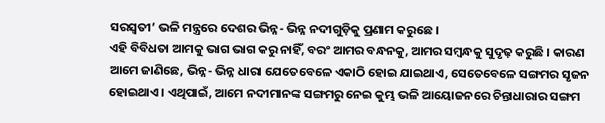ସରସ୍ୱତୀ’ ଭଳି ମନ୍ତ୍ରରେ ଦେଶର ଭିନ୍ନ- ଭିନ୍ନ ନଦୀଗୁଡ଼ିକୁ ପ୍ରଣାମ କରୁଛେ ।
ଏହି ବିବିଧତା ଆମକୁ ଭାଗ ଭାଗ କରୁ ନାହିଁ, ବରଂ ଆମର ବନ୍ଧନକୁ, ଆମର ସମ୍ବନ୍ଧକୁ ସୁଦୃଢ଼ କରୁଛି । କାରଣ ଆମେ ଜାଣିଛେ, ଭିନ୍ନ- ଭିନ୍ନ ଧାରା ଯେତେବେଳେ ଏକାଠି ହୋଇ ଯାଇଥାଏ, ସେତେବେଳେ ସଙ୍ଗମର ସୃଜନ ହୋଇଥାଏ । ଏଥିପାଇଁ, ଆମେ ନଦୀମାନଙ୍କ ସଙ୍ଗମରୁ ନେଇ କୁମ୍ଭ ଭଳି ଆୟୋଜନରେ ଚିନ୍ତାଧାରାର ସଙ୍ଗମ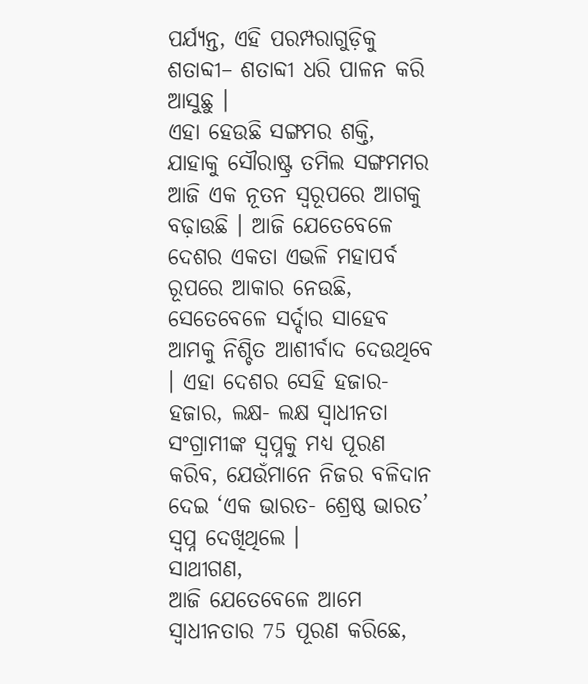ପର୍ଯ୍ୟନ୍ତ, ଏହି ପରମ୍ପରାଗୁଡ଼ିକୁ ଶତାବ୍ଦୀ– ଶତାବ୍ଦୀ ଧରି ପାଳନ କରି ଆସୁଛୁ ।
ଏହା ହେଉଛି ସଙ୍ଗମର ଶକ୍ତି, ଯାହାକୁ ସୌରାଷ୍ଟ୍ର ତମିଲ ସଙ୍ଗମମର ଆଜି ଏକ ନୂତନ ସ୍ୱରୂପରେ ଆଗକୁ ବଢ଼ାଉଛି । ଆଜି ଯେତେବେଳେ ଦେଶର ଏକତା ଏଭଳି ମହାପର୍ବ ରୂପରେ ଆକାର ନେଉଛି, ସେତେବେଳେ ସର୍ଦ୍ଦାର ସାହେବ ଆମକୁ ନିଶ୍ଚିତ ଆଶୀର୍ବାଦ ଦେଉଥିବେ । ଏହା ଦେଶର ସେହି ହଜାର- ହଜାର, ଲକ୍ଷ- ଲକ୍ଷ ସ୍ୱାଧୀନତା ସଂଗ୍ରାମୀଙ୍କ ସ୍ୱପ୍ନକୁ ମଧ୍ୟ ପୂରଣ କରିବ, ଯେଉଁମାନେ ନିଜର ବଳିଦାନ ଦେଇ ‘ଏକ ଭାରତ- ଶ୍ରେଷ୍ଠ ଭାରତ’ ସ୍ୱପ୍ନ ଦେଖିଥିଲେ ।
ସାଥୀଗଣ,
ଆଜି ଯେତେବେଳେ ଆମେ ସ୍ୱାଧୀନତାର 75 ପୂରଣ କରିଛେ,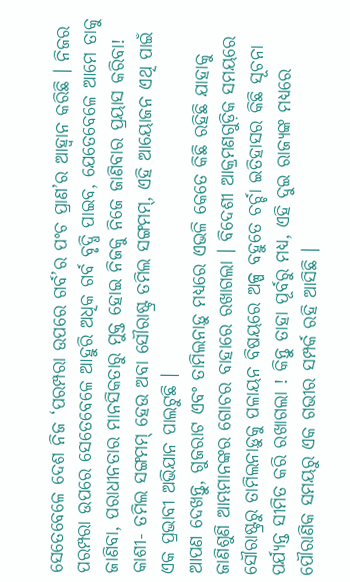ସେତେବେଳେ ଦେଶ ନିଜ ‘ପରମ୍ପରା ଉପରେ ଗର୍ବ’ର ପଂଚ ପ୍ରାଣ’ର ଆହ୍ୱାନ କରିଛି । ନିଜର ପରମ୍ପରା ଉପରେ ସେତେବେଳେ ଆହୁରି ଅଧିକ ଗର୍ବ ବୃଦ୍ଧି ପାଇବ, ଯେତେବେଳେ ଆମେ ତାକୁ ଜାଣିବା, ପରାଧୀନତାର ମାନସିକତାରୁ ମୁକ୍ତ ହୋଇ ନିଜକୁ ନିଜେ ଜାଣିବାର ପ୍ରୟାସ କରିବା! କାଶୀ- ତମିଲ ସଙ୍ଗମମ୍ ହେଉ ଅବା ସୌରାଷ୍ଟ୍ର ତମିଲ ସଙ୍ଗମମ୍, ଏହି ଆୟୋଜନ ଏଥି ପାଇଁ ଏକ ପ୍ରଭାବୀ ଅଭିଯାନ ପାଲଟୁଛି ।
ଆପଣ ଦେଖନ୍ତୁ, ଗୁଜରାଟ ଏବଂ ତାମିଲନାଡ଼ୁ ମଧ୍ୟରେ ଏଭଳି କେତେ କିଛି ରହିଛି ଯାହାକୁ ଜାଣିଶୁଣି ଆମ୍ଭମାନଙ୍କର ଗୋଚର ବାହାରେ ରଖାଗଲା । ବିଦେଶୀ ଆକ୍ରମଣଗୁଡ଼ିକ ସମୟରେ ସୌରାଷ୍ଟ୍ରରୁ ତାମିଲନାଡ଼ୁକୁ ପଳାୟନ ବିଷୟରେ ଅଳ୍ପ ବହୁତେ ଚର୍ଚ୍ଚା ଇତିହାସର କିଛି ସୂଚନା ପର୍ଯ୍ୟନ୍ତ ସୀମିତ କରି ରଖାଗଲା ! କିନ୍ତୁ ତାହା ପୂର୍ବରୁ ମଧ୍ୟ, ଏହି ଦୁଇ ରାଜ୍ୟଙ୍କ ମଧ୍ୟରେ ପୌରାଣିକ ସମୟରୁ ଏକ ଗଭୀର ସମ୍ପର୍କ ରହି ଆସିଛି ।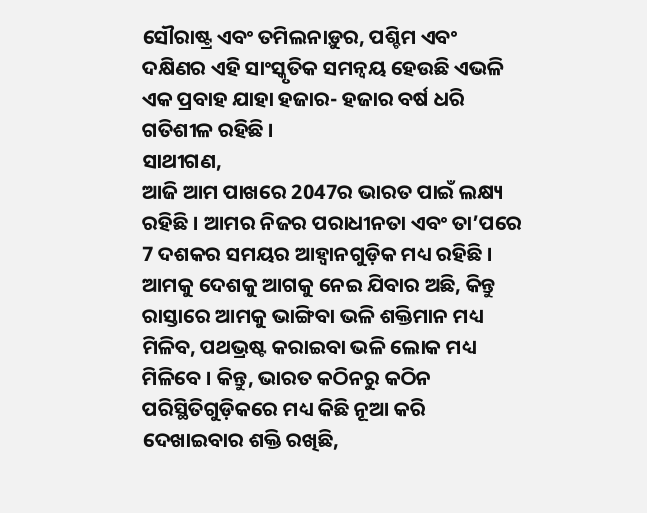ସୌରାଷ୍ଟ୍ର ଏବଂ ତମିଲନାଡ଼ୁର, ପଶ୍ଚିମ ଏବଂ ଦକ୍ଷିଣର ଏହି ସାଂସ୍କୃତିକ ସମନ୍ୱୟ ହେଉଛି ଏଭଳି ଏକ ପ୍ରବାହ ଯାହା ହଜାର- ହଜାର ବର୍ଷ ଧରି ଗତିଶୀଳ ରହିଛି ।
ସାଥୀଗଣ,
ଆଜି ଆମ ପାଖରେ 2047ର ଭାରତ ପାଇଁ ଲକ୍ଷ୍ୟ ରହିଛି । ଆମର ନିଜର ପରାଧୀନତା ଏବଂ ତା’ପରେ 7 ଦଶକର ସମୟର ଆହ୍ୱାନଗୁଡ଼ିକ ମଧ୍ୟ ରହିଛି । ଆମକୁ ଦେଶକୁ ଆଗକୁ ନେଇ ଯିବାର ଅଛି, କିନ୍ତୁ ରାସ୍ତାରେ ଆମକୁ ଭାଙ୍ଗିବା ଭଳି ଶକ୍ତିମାନ ମଧ୍ୟ ମିଳିବ, ପଥଭ୍ରଷ୍ଟ କରାଇବା ଭଳି ଲୋକ ମଧ୍ୟ ମିଳିବେ । କିନ୍ତୁ, ଭାରତ କଠିନରୁ କଠିନ ପରିସ୍ଥିତିଗୁଡ଼ିକରେ ମଧ୍ୟ କିଛି ନୂଆ କରି ଦେଖାଇବାର ଶକ୍ତି ରଖିଛି,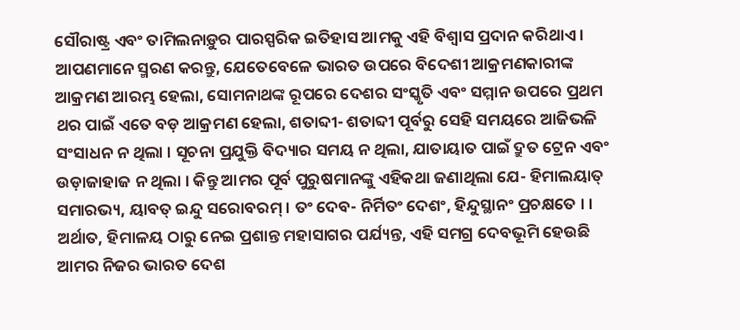ସୌରାଷ୍ଟ୍ର ଏବଂ ତାମିଲନାଡ଼ୁର ପାରସ୍ପରିକ ଇତିହାସ ଆମକୁ ଏହି ବିଶ୍ୱାସ ପ୍ରଦାନ କରିଥାଏ ।
ଆପଣମାନେ ସ୍ମରଣ କରନ୍ତୁ, ଯେତେବେଳେ ଭାରତ ଉପରେ ବିଦେଶୀ ଆକ୍ରମଣକାରୀଙ୍କ ଆକ୍ରମଣ ଆରମ୍ଭ ହେଲା, ସୋମନାଥଙ୍କ ରୂପରେ ଦେଶର ସଂସ୍କୃତି ଏବଂ ସମ୍ମାନ ଉପରେ ପ୍ରଥମ ଥର ପାଇଁ ଏତେ ବଡ଼ ଆକ୍ରମଣ ହେଲା, ଶତାବ୍ଦୀ- ଶତାବ୍ଦୀ ପୂର୍ବରୁ ସେହି ସମୟରେ ଆଜିଭଳି ସଂସାଧନ ନ ଥିଲା । ସୂଚନା ପ୍ରଯୁକ୍ତି ବିଦ୍ୟାର ସମୟ ନ ଥିଲା, ଯାତାୟାତ ପାଇଁ ଦ୍ରୁତ ଟ୍ରେନ ଏବଂ ଉଡ଼ାଜାହାଜ ନ ଥିଲା । କିନ୍ତୁ ଆମର ପୂର୍ବ ପୁରୁଷମାନଙ୍କୁ ଏହିକଥା ଜଣାଥିଲା ଯେ- ହିମାଲୟାତ୍ ସମାରଭ୍ୟ, ୟାବତ୍ ଇନ୍ଦୁ ସରୋବରମ୍ । ତଂ ଦେବ- ନିର୍ମିତଂ ଦେଶଂ, ହିନ୍ଦୁସ୍ଥାନଂ ପ୍ରଚକ୍ଷତେ । । ଅର୍ଥାତ, ହିମାଳୟ ଠାରୁ ନେଇ ପ୍ରଶାନ୍ତ ମହାସାଗର ପର୍ଯ୍ୟନ୍ତ, ଏହି ସମଗ୍ର ଦେବଭୂମି ହେଉଛି ଆମର ନିଜର ଭାରତ ଦେଶ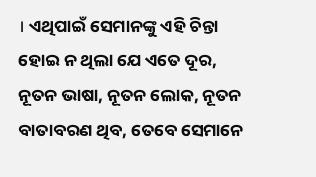। ଏଥିପାଇଁ ସେମାନଙ୍କୁ ଏହି ଚିନ୍ତା ହୋଇ ନ ଥିଲା ଯେ ଏତେ ଦୂର, ନୂତନ ଭାଷା, ନୂତନ ଲୋକ, ନୂତନ ବାତାବରଣ ଥିବ, ତେବେ ସେମାନେ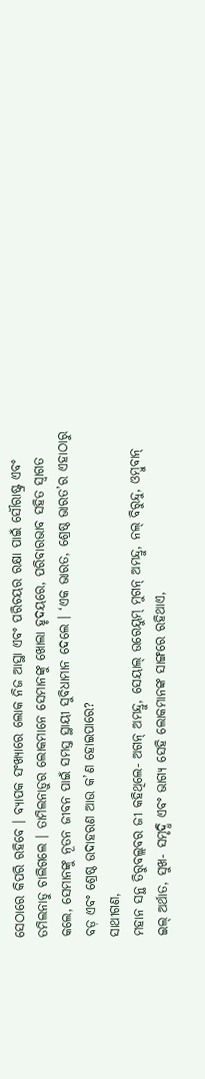ସେଠାରେ କିପରି ରହିବେ । ବ୍ୟାପକ ସଂଖ୍ୟାରେ ଲୋକ ନିଜ ଆସ୍ଥା ଏବଂ ପରିଚୟର ରକ୍ଷା ପାଇଁ ସୌରାଷ୍ଟ୍ର ଏବଂ ତମିଲନାଡୁ ଚାଲିଗଲେ । ତାମିଲନାଡ଼ୁର ଲୋକମାନେ ସେମାନଙ୍କୁ ଖୋଲା ହୃଦୟରେ, ପରିବାରଭାବ ସହିତ ସ୍ୱାଗତ କଲେ, ସେମାନଙ୍କୁ ନୂତନ ଜୀବନ ପାଇଁ ସମସ୍ତ ସ୍ଥାୟୀ ସୁବିଧାମାନ ଦେଲେ । ‘ଏକ ଭାରତ, ଶ୍ରେଷ୍ଠ ଭାରତ’ର ଏହାଠାରୁ ବଡ଼ ଏବଂ ଶ୍ରେଷ୍ଠ ଉଦାହରଣ ଆଉ କ’ଣ ହୋଇପାରେ?
ସାଥୀଗଣ,
ମହାନ ସନ୍ଥ ତିରୁବଲ୍ଲବର ଜୀ କହିଥିଲେ- ଅଗନ୍ ଅମନ୍ଦ୍ରୁ, ସେୟାଲ୍ ଉରେୟୁମ୍ ମୁଗନ୍ ଅମନ୍ଦ୍ରୁ, ନଲ୍ ବିରୁନ୍ଦୁ, ଓମ୍ବୁବାନ୍ ଇଲ୍ ଅର୍ଥାତ, ସୁଖ- ସମୃଦ୍ଧି ଏବଂ ଭାଗ୍ୟ ସେହି ଲୋକମାନଙ୍କ ସାଙ୍ଗରେ ରହିଥାଏ,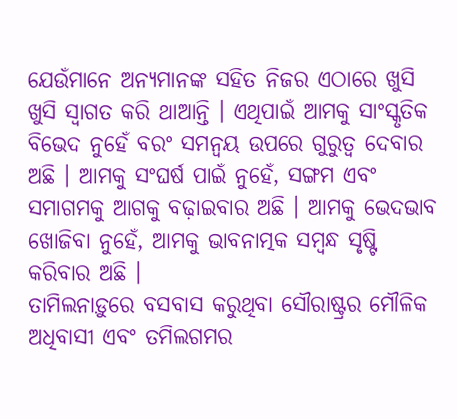ଯେଉଁମାନେ ଅନ୍ୟମାନଙ୍କ ସହିତ ନିଜର ଏଠାରେ ଖୁସି ଖୁସି ସ୍ୱାଗତ କରି ଥାଆନ୍ତି । ଏଥିପାଇଁ ଆମକୁ ସାଂସ୍କୃତିକ ବିଭେଦ ନୁହେଁ ବରଂ ସମନ୍ୱୟ ଉପରେ ଗୁରୁତ୍ୱ ଦେବାର ଅଛି । ଆମକୁ ସଂଘର୍ଷ ପାଇଁ ନୁହେଁ, ସଙ୍ଗମ ଏବଂ ସମାଗମକୁ ଆଗକୁ ବଢ଼ାଇବାର ଅଛି । ଆମକୁ ଭେଦଭାବ ଖୋଜିବା ନୁହେଁ, ଆମକୁ ଭାବନାତ୍ମକ ସମ୍ବନ୍ଧ ସୃଷ୍ଟି କରିବାର ଅଛି ।
ତାମିଲନାଡ଼ୁରେ ବସବାସ କରୁଥିବା ସୌରାଷ୍ଟ୍ରର ମୌଳିକ ଅଧିବାସୀ ଏବଂ ତମିଲଗମର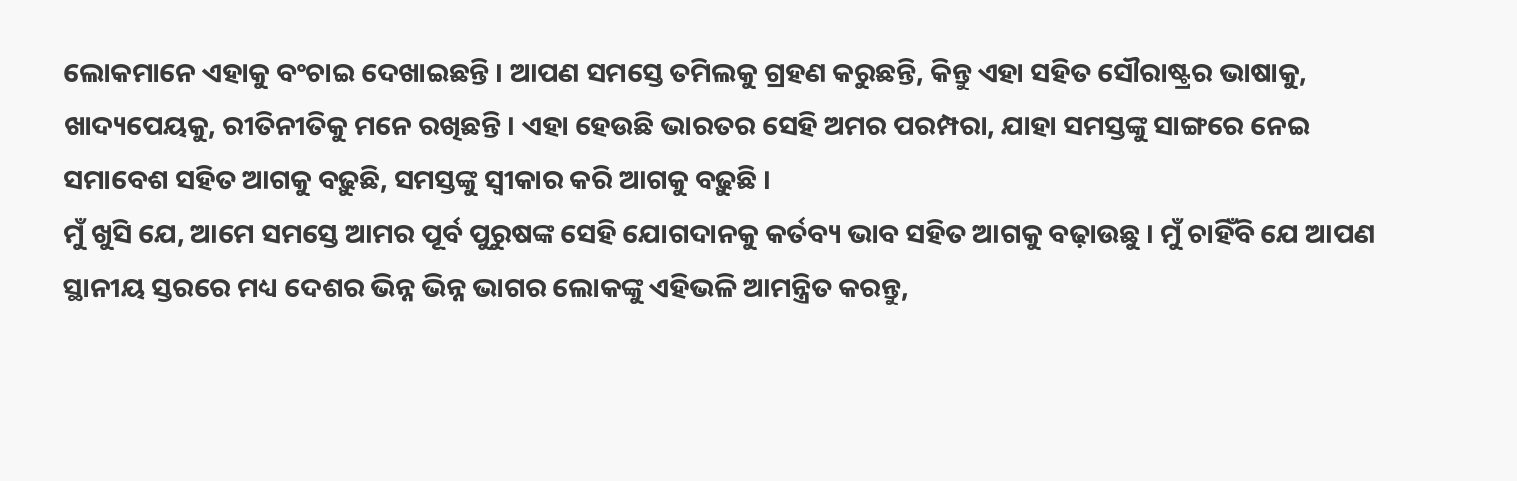ଲୋକମାନେ ଏହାକୁ ବଂଚାଇ ଦେଖାଇଛନ୍ତି । ଆପଣ ସମସ୍ତେ ତମିଲକୁ ଗ୍ରହଣ କରୁଛନ୍ତି, କିନ୍ତୁ ଏହା ସହିତ ସୌରାଷ୍ଟ୍ରର ଭାଷାକୁ, ଖାଦ୍ୟପେୟକୁ, ରୀତିନୀତିକୁ ମନେ ରଖିଛନ୍ତି । ଏହା ହେଉଛି ଭାରତର ସେହି ଅମର ପରମ୍ପରା, ଯାହା ସମସ୍ତଙ୍କୁ ସାଙ୍ଗରେ ନେଇ ସମାବେଶ ସହିତ ଆଗକୁ ବଢ଼ୁଛି, ସମସ୍ତଙ୍କୁ ସ୍ୱୀକାର କରି ଆଗକୁ ବଢ଼ୁଛି ।
ମୁଁ ଖୁସି ଯେ, ଆମେ ସମସ୍ତେ ଆମର ପୂର୍ବ ପୁରୁଷଙ୍କ ସେହି ଯୋଗଦାନକୁ କର୍ତବ୍ୟ ଭାବ ସହିତ ଆଗକୁ ବଢ଼ାଉଛୁ । ମୁଁ ଚାହିଁବି ଯେ ଆପଣ ସ୍ଥାନୀୟ ସ୍ତରରେ ମଧ୍ୟ ଦେଶର ଭିନ୍ନ ଭିନ୍ନ ଭାଗର ଲୋକଙ୍କୁ ଏହିଭଳି ଆମନ୍ତ୍ରିତ କରନ୍ତୁ,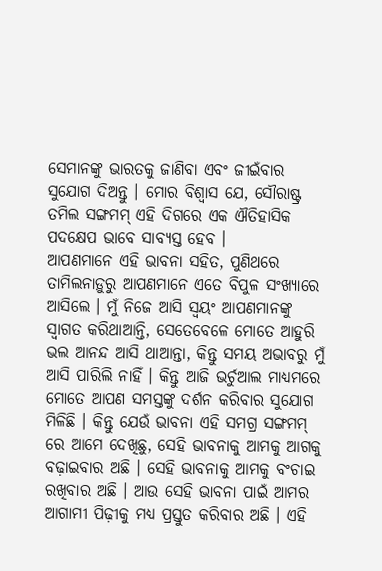ସେମାନଙ୍କୁ ଭାରତକୁ ଜାଣିବା ଏବଂ ଜୀଇଁବାର ସୁଯୋଗ ଦିଅନ୍ତୁ । ମୋର ବିଶ୍ୱାସ ଯେ, ସୌରାଷ୍ଟ୍ର ତମିଲ ସଙ୍ଗମମ୍ ଏହି ଦିଗରେ ଏକ ଐତିହାସିକ ପଦକ୍ଷେପ ଭାବେ ସାବ୍ୟସ୍ତ ହେବ ।
ଆପଣମାନେ ଏହି ଭାବନା ସହିତ, ପୁଣିଥରେ ତାମିଲନାଡ଼ୁରୁ ଆପଣମାନେ ଏତେ ବିପୁଳ ସଂଖ୍ୟାରେ ଆସିଲେ । ମୁଁ ନିଜେ ଆସି ସ୍ୱୟଂ ଆପଣମାନଙ୍କୁ ସ୍ୱାଗତ କରିଥାଆନ୍ତି, ସେତେବେଳେ ମୋତେ ଆହୁରି ଭଲ ଆନନ୍ଦ ଆସି ଥାଆନ୍ତା, କିନ୍ତୁ ସମୟ ଅଭାବରୁ ମୁଁ ଆସି ପାରିଲି ନାହିଁ । କିନ୍ତୁ ଆଜି ଭର୍ଚୁଆଲ ମାଧ୍ୟମରେ ମୋତେ ଆପଣ ସମସ୍ତଙ୍କୁ ଦର୍ଶନ କରିବାର ସୁଯୋଗ ମିଳିଛି । କିନ୍ତୁ ଯେଉଁ ଭାବନା ଏହି ସମଗ୍ର ସଙ୍ଗମମ୍ ରେ ଆମେ ଦେଖିଛୁ, ସେହି ଭାବନାକୁ ଆମକୁ ଆଗକୁ ବଢ଼ାଇବାର ଅଛି । ସେହି ଭାବନାକୁ ଆମକୁ ବଂଚାଇ ରଖିବାର ଅଛି । ଆଉ ସେହି ଭାବନା ପାଇଁ ଆମର ଆଗାମୀ ପିଢ଼ୀକୁ ମଧ୍ୟ ପ୍ରସ୍ତୁତ କରିବାର ଅଛି । ଏହି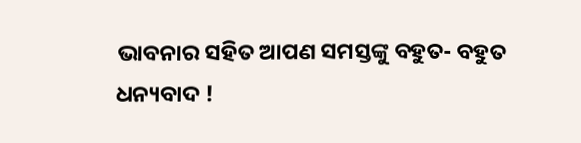ଭାବନାର ସହିତ ଆପଣ ସମସ୍ତଙ୍କୁ ବହୁତ- ବହୁତ ଧନ୍ୟବାଦ !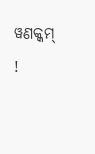ୱଣକ୍କମ୍ !